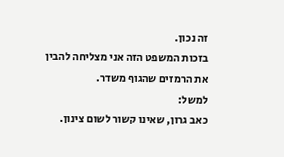זה נכון.
בזכות המשפט הזה אני מצליחה להבין את הרמזים שהגוף משדר.
למשל:
כאב גרון, שאינו קשור לשום צינון.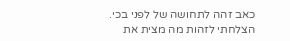כאב זהה לתחושה של לפני בכי.
הצלחתי לזהות מה מצית את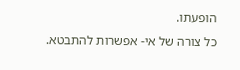הופעתו.
כל צורה של אי- אפשרות להתבטא.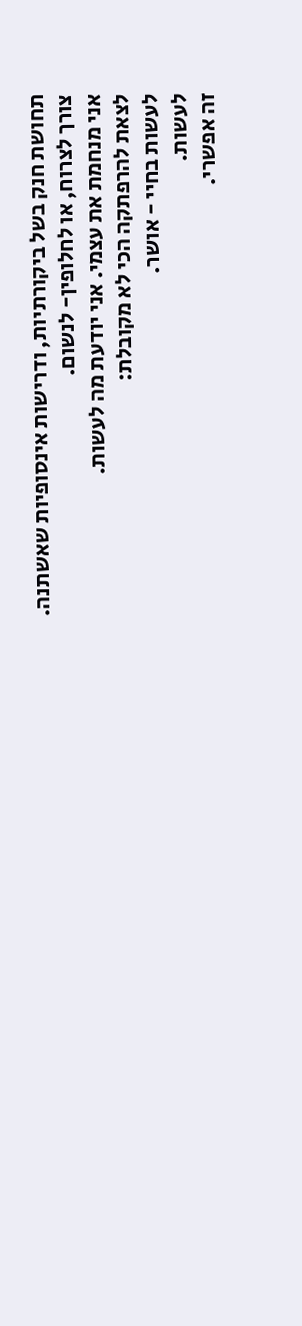תחושת חנק בשל ביקורתיות, ודרישות אינסופיות שאשתנה.
צורך לצרוח, או לחלופין- לנשום.
אני מנחמת את עצמי. אני יודעת מה לעשות.
לצאת להרפתקה הכי לא מקובלת:
לעשות בחיי - אושר.
לעשות.
זה אפשרי.